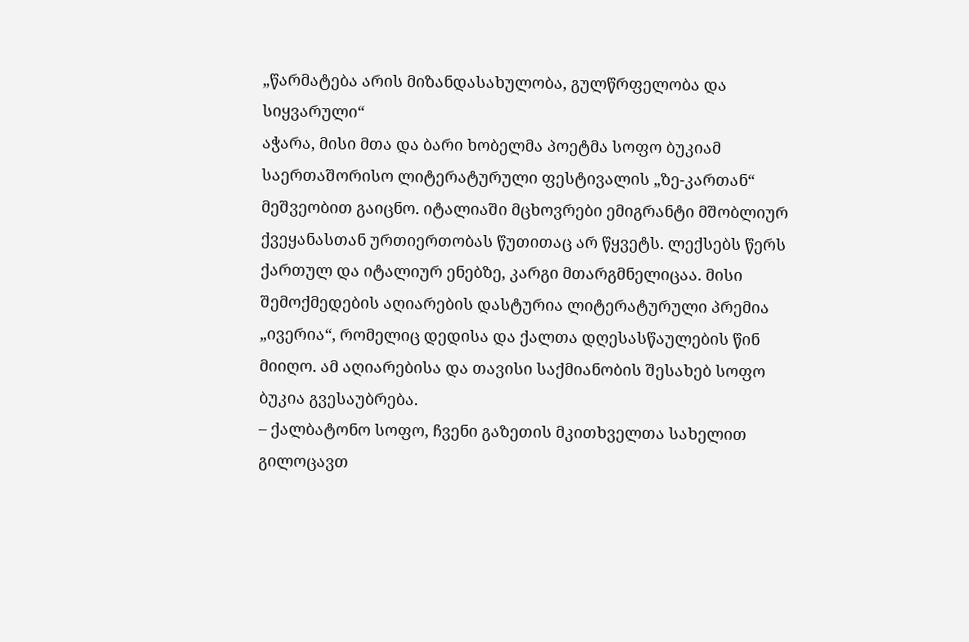„წარმატება არის მიზანდასახულობა, გულწრფელობა და სიყვარული“
აჭარა, მისი მთა და ბარი ხობელმა პოეტმა სოფო ბუკიამ საერთაშორისო ლიტერატურული ფესტივალის „ზე-კართან“ მეშვეობით გაიცნო. იტალიაში მცხოვრები ემიგრანტი მშობლიურ ქვეყანასთან ურთიერთობას წუთითაც არ წყვეტს. ლექსებს წერს ქართულ და იტალიურ ენებზე, კარგი მთარგმნელიცაა. მისი შემოქმედების აღიარების დასტურია ლიტერატურული პრემია „ივერია“, რომელიც დედისა და ქალთა დღესასწაულების წინ მიიღო. ამ აღიარებისა და თავისი საქმიანობის შესახებ სოფო ბუკია გვესაუბრება.
– ქალბატონო სოფო, ჩვენი გაზეთის მკითხველთა სახელით გილოცავთ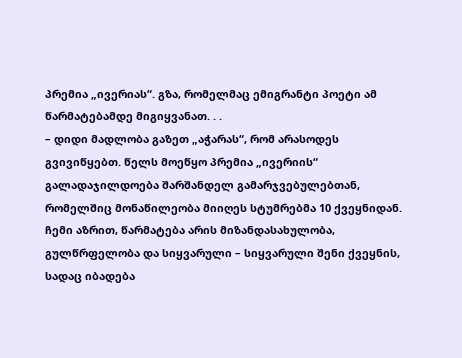პრემია „ივერიას“. გზა, რომელმაც ემიგრანტი პოეტი ამ წარმატებამდე მიგიყვანათ. . .
– დიდი მადლობა გაზეთ „აჭარას“, რომ არასოდეს გვივიწყებთ. წელს მოეწყო პრემია „ივერიის“ გალადაჯილდოება შარშანდელ გამარჯვებულებთან, რომელშიც მონაწილეობა მიიღეს სტუმრებმა 10 ქვეყნიდან. ჩემი აზრით, წარმატება არის მიზანდასახულობა, გულწრფელობა და სიყვარული – სიყვარული შენი ქვეყნის, სადაც იბადება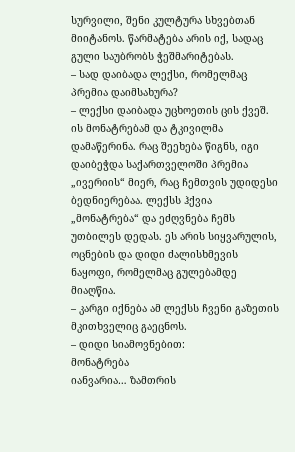სურვილი, შენი კულტურა სხვებთან მიიტანოს. წარმატება არის იქ, სადაც გული საუბრობს ჭეშმარიტებას.
– სად დაიბადა ლექსი, რომელმაც პრემია დაიმსახურა?
– ლექსი დაიბადა უცხოეთის ცის ქვეშ. ის მონატრებამ და ტკივილმა დამაწერინა. რაც შეეხება წიგნს, იგი დაიბეჭდა საქართველოში პრემია „ივერიის“ მიერ, რაც ჩემთვის უდიდესი ბედნიერებაა. ლექსს ჰქვია „მონატრება“ და ეძღვნება ჩემს უთბილეს დედას. ეს არის სიყვარულის, ოცნების და დიდი ძალისხმევის ნაყოფი, რომელმაც გულებამდე მიაღწია.
– კარგი იქნება ამ ლექსს ჩვენი გაზეთის მკითხველიც გაეცნოს.
– დიდი სიამოვნებით:
მონატრება
იანვარია… ზამთრის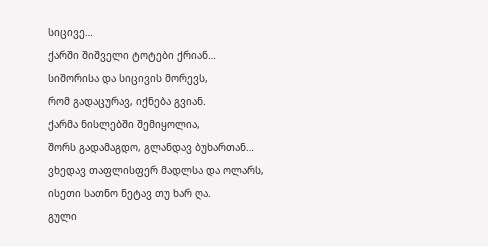სიცივე…
ქარში შიშველი ტოტები ქრიან…
სიშორისა და სიცივის მორევს,
რომ გადაცურავ, იქნება გვიან.
ქარმა ნისლებში შემიყოლია,
შორს გადამაგდო, გლანდავ ბუხართან…
ვხედავ თაფლისფერ მადლსა და ოლარს,
ისეთი სათნო ნეტავ თუ ხარ ღა.
გული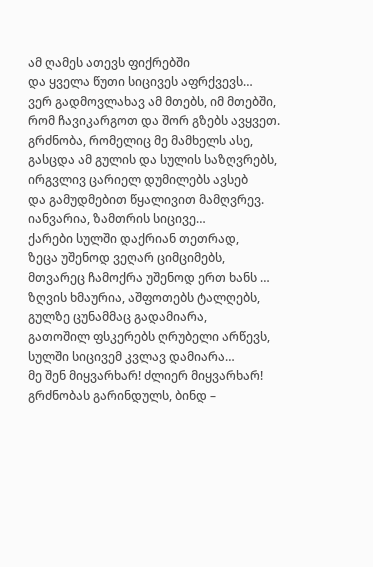ამ ღამეს ათევს ფიქრებში
და ყველა წუთი სიცივეს აფრქვევს…
ვერ გადმოვლახავ ამ მთებს, იმ მთებში,
რომ ჩავიკარგოთ და შორ გზებს ავყვეთ.
გრძნობა, რომელიც მე მამხელს ასე,
გასცდა ამ გულის და სულის საზღვრებს,
ირგვლივ ცარიელ დუმილებს ავსებ
და გამუდმებით წყალივით მამღვრევ.
იანვარია, ზამთრის სიცივე…
ქარები სულში დაქრიან თეთრად,
ზეცა უშენოდ ვეღარ ციმციმებს,
მთვარეც ჩამოქრა უშენოდ ერთ ხანს …
ზღვის ხმაურია, აშფოთებს ტალღებს,
გულზე ცუნამმაც გადამიარა,
გათოშილ ფსკერებს ღრუბელი არწევს,
სულში სიცივემ კვლავ დამიარა…
მე შენ მიყვარხარ! ძლიერ მიყვარხარ!
გრძნობას გარინდულს, ბინდ –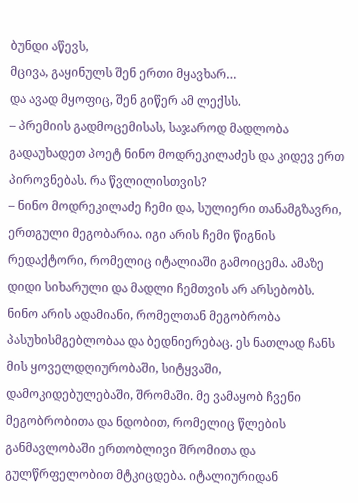ბუნდი აწევს,
მცივა, გაყინულს შენ ერთი მყავხარ…
და ავად მყოფიც, შენ გიწერ ამ ლექსს.
– პრემიის გადმოცემისას, საჯაროდ მადლობა გადაუხადეთ პოეტ ნინო მოდრეკილაძეს და კიდევ ერთ პიროვნებას. რა წვლილისთვის?
– ნინო მოდრეკილაძე ჩემი და, სულიერი თანამგზავრი, ერთგული მეგობარია. იგი არის ჩემი წიგნის რედაქტორი, რომელიც იტალიაში გამოიცემა. ამაზე დიდი სიხარული და მადლი ჩემთვის არ არსებობს. ნინო არის ადამიანი, რომელთან მეგობრობა პასუხისმგებლობაა და ბედნიერებაც. ეს ნათლად ჩანს მის ყოველდღიურობაში, სიტყვაში, დამოკიდებულებაში, შრომაში. მე ვამაყობ ჩვენი მეგობრობითა და ნდობით, რომელიც წლების განმავლობაში ერთობლივი შრომითა და გულწრფელობით მტკიცდება. იტალიურიდან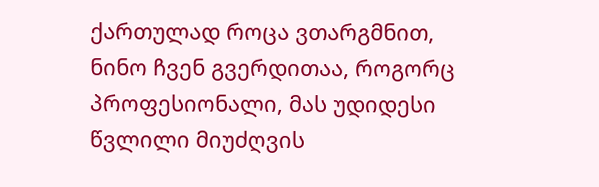ქართულად როცა ვთარგმნით, ნინო ჩვენ გვერდითაა, როგორც პროფესიონალი, მას უდიდესი წვლილი მიუძღვის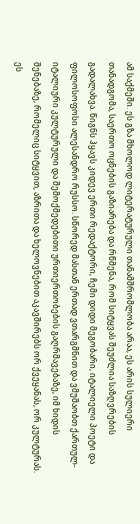ამ საქმეში. ეს გზა მხოლოდ ლიტერატურული თანამშრომლობა არაა, ეს არის სულიერი თანადგომა, საერთო ოცნების გაზიარება და რწმენა, რომ სიტყვას შეუძლია საზღვრების გადალახვა. წიგნს ჰყავს კიდევ ერთი რედაქტორი, ჩემი დიდი მეგობარი, იტალიელი პოეტი და ფილოსოფოსი ალესანდრო რუსსო. სწორედ მასთან ერთად ვთარგმნით და ვმუშაობთ ქართულ-იტალიური კულტურული და შემოქმედებითი ურთიერთობების გაღრმავებაზე, იმ ხიდის შენებაზე, რომელიც სიტყვით, აზრითა და ხელოვნებით აკავშირებს ორ ქვეყანას, ორ კულტურას. ეს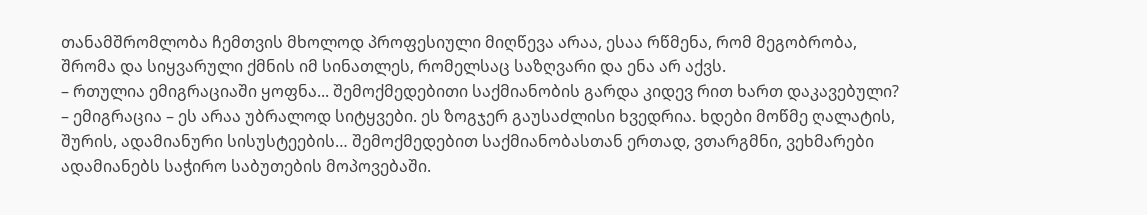თანამშრომლობა ჩემთვის მხოლოდ პროფესიული მიღწევა არაა, ესაა რწმენა, რომ მეგობრობა, შრომა და სიყვარული ქმნის იმ სინათლეს, რომელსაც საზღვარი და ენა არ აქვს.
– რთულია ემიგრაციაში ყოფნა... შემოქმედებითი საქმიანობის გარდა კიდევ რით ხართ დაკავებული?
– ემიგრაცია – ეს არაა უბრალოდ სიტყვები. ეს ზოგჯერ გაუსაძლისი ხვედრია. ხდები მოწმე ღალატის, შურის, ადამიანური სისუსტეების… შემოქმედებით საქმიანობასთან ერთად, ვთარგმნი, ვეხმარები ადამიანებს საჭირო საბუთების მოპოვებაში.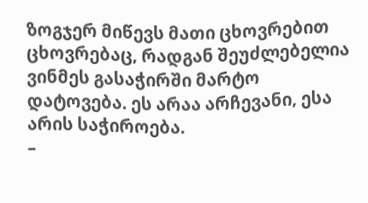ზოგჯერ მიწევს მათი ცხოვრებით ცხოვრებაც, რადგან შეუძლებელია ვინმეს გასაჭირში მარტო დატოვება. ეს არაა არჩევანი, ესა არის საჭიროება.
–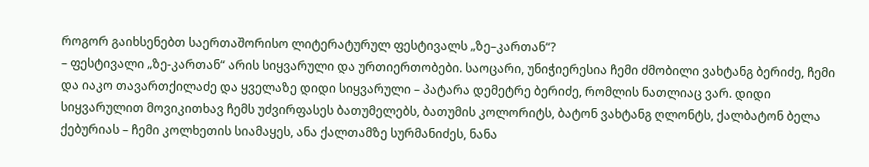როგორ გაიხსენებთ საერთაშორისო ლიტერატურულ ფესტივალს „ზე–კართან“?
– ფესტივალი „ზე-კართან“ არის სიყვარული და ურთიერთობები. საოცარი, უნიჭიერესია ჩემი ძმობილი ვახტანგ ბერიძე, ჩემი და იაკო თავართქილაძე და ყველაზე დიდი სიყვარული – პატარა დემეტრე ბერიძე, რომლის ნათლიაც ვარ. დიდი სიყვარულით მოვიკითხავ ჩემს უძვირფასეს ბათუმელებს, ბათუმის კოლორიტს, ბატონ ვახტანგ ღლონტს, ქალბატონ ბელა ქებურიას – ჩემი კოლხეთის სიამაყეს, ანა ქალთამზე სურმანიძეს, ნანა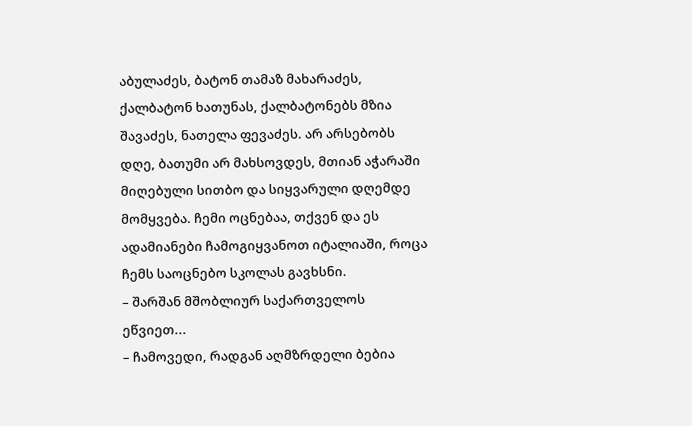აბულაძეს, ბატონ თამაზ მახარაძეს, ქალბატონ ხათუნას, ქალბატონებს მზია შავაძეს, ნათელა ფევაძეს. არ არსებობს დღე, ბათუმი არ მახსოვდეს, მთიან აჭარაში მიღებული სითბო და სიყვარული დღემდე მომყვება. ჩემი ოცნებაა, თქვენ და ეს ადამიანები ჩამოგიყვანოთ იტალიაში, როცა ჩემს საოცნებო სკოლას გავხსნი.
– შარშან მშობლიურ საქართველოს ეწვიეთ...
– ჩამოვედი, რადგან აღმზრდელი ბებია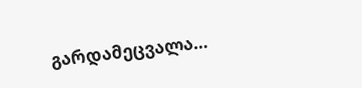გარდამეცვალა…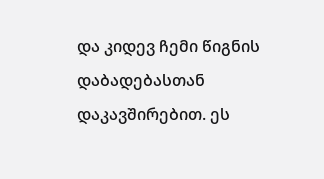და კიდევ ჩემი წიგნის დაბადებასთან დაკავშირებით. ეს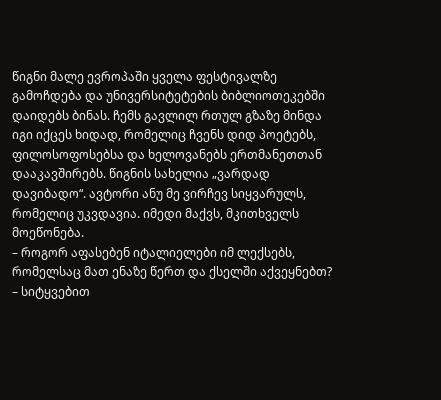წიგნი მალე ევროპაში ყველა ფესტივალზე გამოჩდება და უნივერსიტეტების ბიბლიოთეკებში დაიდებს ბინას. ჩემს გავლილ რთულ გზაზე მინდა იგი იქცეს ხიდად, რომელიც ჩვენს დიდ პოეტებს, ფილოსოფოსებსა და ხელოვანებს ერთმანეთთან დააკავშირებს. წიგნის სახელია „ვარდად დავიბადო“. ავტორი ანუ მე ვირჩევ სიყვარულს, რომელიც უკვდავია. იმედი მაქვს, მკითხველს მოეწონება.
– როგორ აფასებენ იტალიელები იმ ლექსებს, რომელსაც მათ ენაზე წერთ და ქსელში აქვეყნებთ?
– სიტყვებით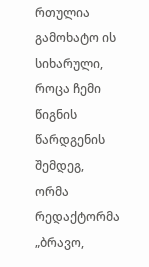რთულია გამოხატო ის სიხარული, როცა ჩემი წიგნის წარდგენის შემდეგ, ორმა რედაქტორმა „ბრავო,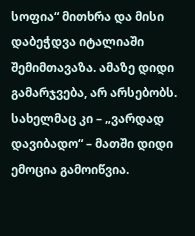სოფია“ მითხრა და მისი დაბეჭდვა იტალიაში შემიმთავაზა. ამაზე დიდი გამარჯვება, არ არსებობს. სახელმაც კი – „ვარდად დავიბადო“ – მათში დიდი ემოცია გამოიწვია.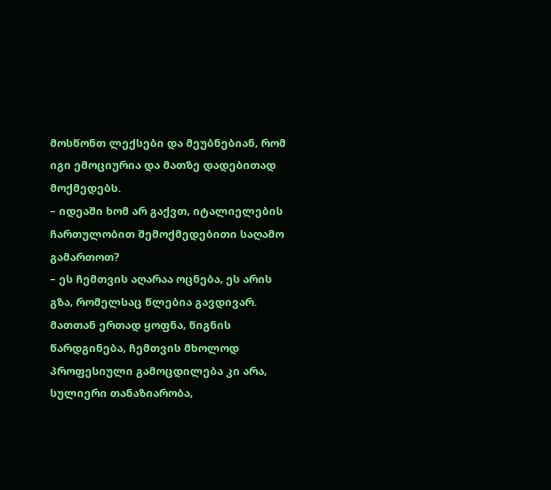მოსწონთ ლექსები და მეუბნებიან, რომ იგი ემოციურია და მათზე დადებითად მოქმედებს.
– იდეაში ხომ არ გაქვთ, იტალიელების ჩართულობით შემოქმედებითი საღამო გამართოთ?
– ეს ჩემთვის აღარაა ოცნება, ეს არის გზა, რომელსაც წლებია გავდივარ. მათთან ერთად ყოფნა, წიგნის წარდგინება, ჩემთვის მხოლოდ პროფესიული გამოცდილება კი არა, სულიერი თანაზიარობა,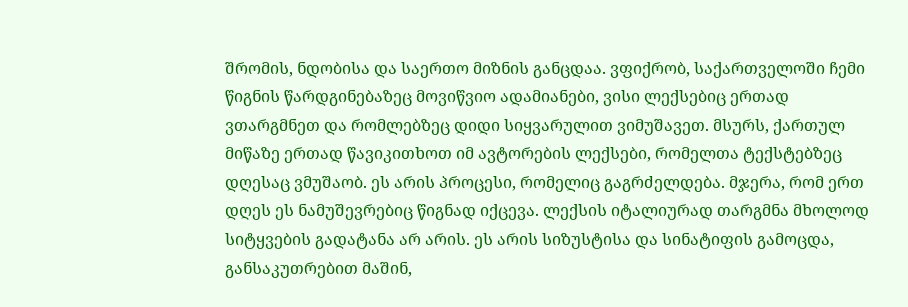შრომის, ნდობისა და საერთო მიზნის განცდაა. ვფიქრობ, საქართველოში ჩემი წიგნის წარდგინებაზეც მოვიწვიო ადამიანები, ვისი ლექსებიც ერთად ვთარგმნეთ და რომლებზეც დიდი სიყვარულით ვიმუშავეთ. მსურს, ქართულ მიწაზე ერთად წავიკითხოთ იმ ავტორების ლექსები, რომელთა ტექსტებზეც დღესაც ვმუშაობ. ეს არის პროცესი, რომელიც გაგრძელდება. მჯერა, რომ ერთ დღეს ეს ნამუშევრებიც წიგნად იქცევა. ლექსის იტალიურად თარგმნა მხოლოდ სიტყვების გადატანა არ არის. ეს არის სიზუსტისა და სინატიფის გამოცდა, განსაკუთრებით მაშინ,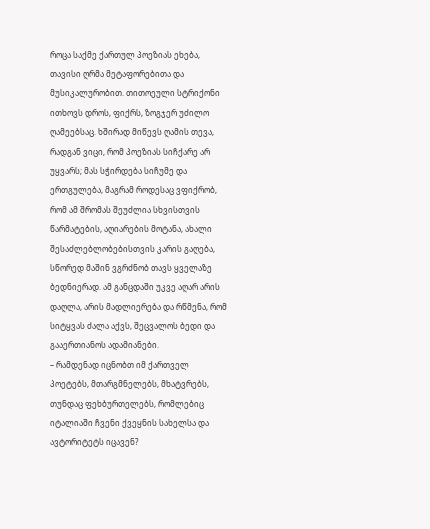როცა საქმე ქართულ პოეზიას ეხება, თავისი ღრმა მეტაფორებითა და მუსიკალურობით. თითოეული სტრიქონი ითხოვს დროს, ფიქრს, ზოგჯერ უძილო ღამეებსაც. ხშირად მიწევს ღამის თევა, რადგან ვიცი, რომ პოეზიას სიჩქარე არ უყვარს; მას სჭირდება სიჩუმე და ერთგულება, მაგრამ როდესაც ვფიქრობ, რომ ამ შრომას შეუძლია სხვისთვის წარმატების, აღიარების მოტანა, ახალი შესაძლებლობებისთვის კარის გაღება, სწორედ მაშინ ვგრძნობ თავს ყველაზე ბედნიერად. ამ განცდაში უკვე აღარ არის დაღლა, არის მადლიერება და რწმენა, რომ სიტყვას ძალა აქვს, შეცვალოს ბედი და გააერთიანოს ადამიანები.
– რამდენად იცნობთ იმ ქართველ პოეტებს, მთარგმნელებს, მხატვრებს, თუნდაც ფეხბურთელებს, რომლებიც იტალიაში ჩვენი ქვეყნის სახელსა და ავტორიტეტს იცავენ?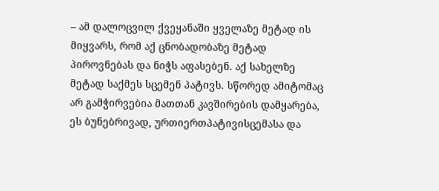– ამ დალოცვილ ქვეყანაში ყველაზე მეტად ის მიყვარს, რომ აქ ცნობადობაზე მეტად პიროვნებას და ნიჭს აფასებენ. აქ სახელზე მეტად საქმეს სცემენ პატივს. სწორედ ამიტომაც არ გამჭირვებია მათთან კავშირების დამყარება, ეს ბუნებრივად, ურთიერთპატივისცემასა და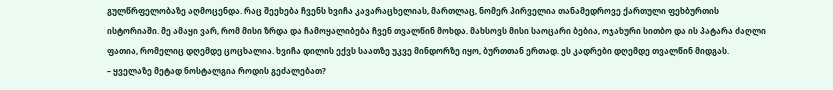გულწრფელობაზე აღმოცენდა. რაც შეეხება ჩვენს ხვიჩა კავარაცხელიას, მართლაც, ნომერ პირველია თანამედროვე ქართული ფეხბურთის ისტორიაში. მე ამაყი ვარ, რომ მისი ზრდა და ჩამოყალიბება ჩვენ თვალწინ მოხდა. მახსოვს მისი საოცარი ბებია, ოჯახური სითბო და ის პატარა ძაღლი ფათია, რომელიც დღემდე ცოცხალია. ხვიჩა დილის ექვს საათზე უკვე მინდორზე იყო, ბურთთან ერთად. ეს კადრები დღემდე თვალწინ მიდგას.
– ყველაზე მეტად ნოსტალგია როდის გეძალებათ?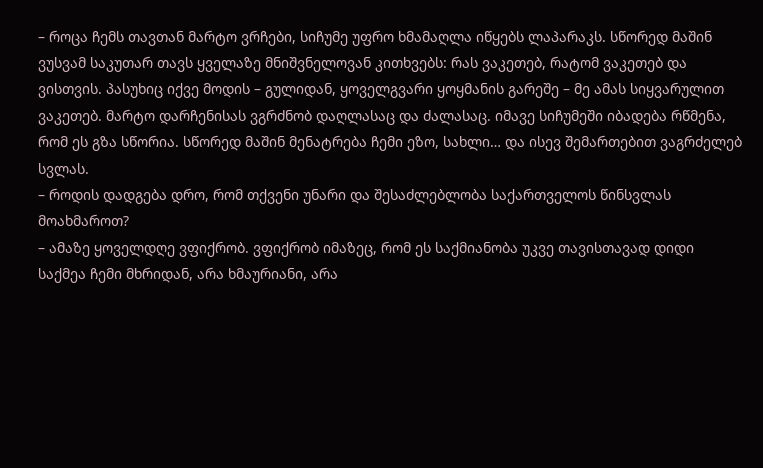– როცა ჩემს თავთან მარტო ვრჩები, სიჩუმე უფრო ხმამაღლა იწყებს ლაპარაკს. სწორედ მაშინ ვუსვამ საკუთარ თავს ყველაზე მნიშვნელოვან კითხვებს: რას ვაკეთებ, რატომ ვაკეთებ და ვისთვის. პასუხიც იქვე მოდის – გულიდან, ყოველგვარი ყოყმანის გარეშე – მე ამას სიყვარულით ვაკეთებ. მარტო დარჩენისას ვგრძნობ დაღლასაც და ძალასაც. იმავე სიჩუმეში იბადება რწმენა, რომ ეს გზა სწორია. სწორედ მაშინ მენატრება ჩემი ეზო, სახლი… და ისევ შემართებით ვაგრძელებ სვლას.
– როდის დადგება დრო, რომ თქვენი უნარი და შესაძლებლობა საქართველოს წინსვლას მოახმაროთ?
– ამაზე ყოველდღე ვფიქრობ. ვფიქრობ იმაზეც, რომ ეს საქმიანობა უკვე თავისთავად დიდი საქმეა ჩემი მხრიდან, არა ხმაურიანი, არა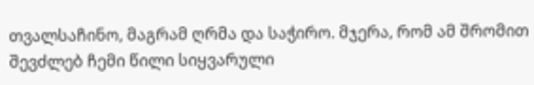თვალსაჩინო, მაგრამ ღრმა და საჭირო. მჯერა, რომ ამ შრომით შევძლებ ჩემი წილი სიყვარული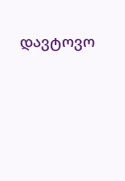დავტოვო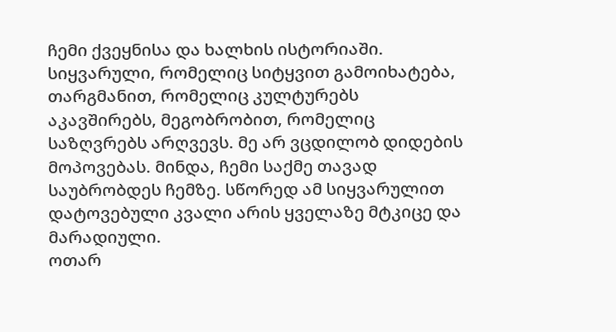ჩემი ქვეყნისა და ხალხის ისტორიაში. სიყვარული, რომელიც სიტყვით გამოიხატება, თარგმანით, რომელიც კულტურებს აკავშირებს, მეგობრობით, რომელიც საზღვრებს არღვევს. მე არ ვცდილობ დიდების მოპოვებას. მინდა, ჩემი საქმე თავად საუბრობდეს ჩემზე. სწორედ ამ სიყვარულით დატოვებული კვალი არის ყველაზე მტკიცე და მარადიული.
ოთარ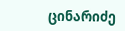ცინარიძე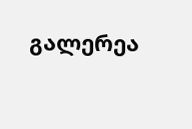გალერეა